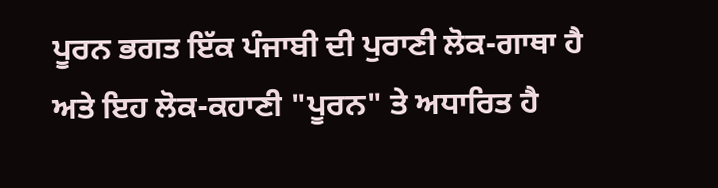ਪੂਰਨ ਭਗਤ ਇੱਕ ਪੰਜਾਬੀ ਦੀ ਪੁਰਾਣੀ ਲੋਕ-ਗਾਥਾ ਹੈ ਅਤੇ ਇਹ ਲੋਕ-ਕਹਾਣੀ "ਪੂਰਨ" ਤੇ ਅਧਾਰਿਤ ਹੈ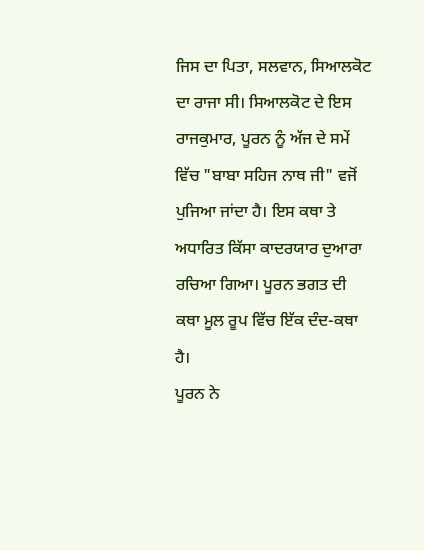ਜਿਸ ਦਾ ਪਿਤਾ, ਸਲਵਾਨ, ਸਿਆਲਕੋਟ ਦਾ ਰਾਜਾ ਸੀ। ਸਿਆਲਕੋਟ ਦੇ ਇਸ ਰਾਜਕੁਮਾਰ, ਪੂਰਨ ਨੂੰ ਅੱਜ ਦੇ ਸਮੇਂ ਵਿੱਚ "ਬਾਬਾ ਸਹਿਜ ਨਾਥ ਜੀ" ਵਜੋਂ ਪੁਜਿਆ ਜਾਂਦਾ ਹੈ। ਇਸ ਕਥਾ ਤੇ ਅਧਾਰਿਤ ਕਿੱਸਾ ਕਾਦਰਯਾਰ ਦੁਆਰਾ ਰਚਿਆ ਗਿਆ। ਪੂਰਨ ਭਗਤ ਦੀ ਕਥਾ ਮੂਲ ਰੂਪ ਵਿੱਚ ਇੱਕ ਦੰਦ-ਕਥਾ ਹੈ।
ਪੂਰਨ ਨੇ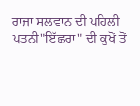ਰਾਜਾ ਸਲਵਾਨ ਦੀ ਪਹਿਲੀ ਪਤਨੀ"ਇੱਛਰਾ" ਦੀ ਕੁਖੋਂ ਤੋਂ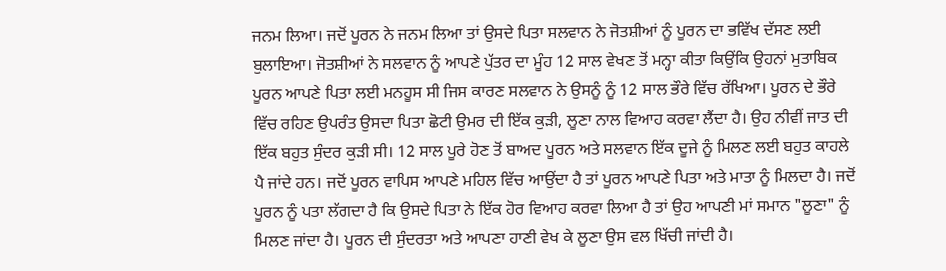ਜਨਮ ਲਿਆ। ਜਦੋਂ ਪੂਰਨ ਨੇ ਜਨਮ ਲਿਆ ਤਾਂ ਉਸਦੇ ਪਿਤਾ ਸਲਵਾਨ ਨੇ ਜੋਤਸ਼ੀਆਂ ਨੂੰ ਪੂਰਨ ਦਾ ਭਵਿੱਖ ਦੱਸਣ ਲਈ ਬੁਲਾਇਆ। ਜੋਤਸ਼ੀਆਂ ਨੇ ਸਲਵਾਨ ਨੂੰ ਆਪਣੇ ਪੁੱਤਰ ਦਾ ਮੂੰਹ 12 ਸਾਲ ਵੇਖਣ ਤੋਂ ਮਨ੍ਹਾ ਕੀਤਾ ਕਿਉਂਕਿ ਉਹਨਾਂ ਮੁਤਾਬਿਕ ਪੂਰਨ ਆਪਣੇ ਪਿਤਾ ਲਈ ਮਨਹੂਸ ਸੀ ਜਿਸ ਕਾਰਣ ਸਲਵਾਨ ਨੇ ਉਸਨੂੰ ਨੂੰ 12 ਸਾਲ ਭੌਰੇ ਵਿੱਚ ਰੱਖਿਆ। ਪੂਰਨ ਦੇ ਭੌਰੇ ਵਿੱਚ ਰਹਿਣ ਉਪਰੰਤ ਉਸਦਾ ਪਿਤਾ ਛੋਟੀ ਉਮਰ ਦੀ ਇੱਕ ਕੁੜੀ, ਲੂਣਾ ਨਾਲ ਵਿਆਹ ਕਰਵਾ ਲੈਂਦਾ ਹੈ। ਉਹ ਨੀਵੀਂ ਜਾਤ ਦੀ ਇੱਕ ਬਹੁਤ ਸੁੰਦਰ ਕੁੜੀ ਸੀ। 12 ਸਾਲ ਪੂਰੇ ਹੋਣ ਤੋਂ ਬਾਅਦ ਪੂਰਨ ਅਤੇ ਸਲਵਾਨ ਇੱਕ ਦੂਜੇ ਨੂੰ ਮਿਲਣ ਲਈ ਬਹੁਤ ਕਾਹਲੇ ਪੈ ਜਾਂਦੇ ਹਨ। ਜਦੋਂ ਪੂਰਨ ਵਾਪਿਸ ਆਪਣੇ ਮਹਿਲ ਵਿੱਚ ਆਉਂਦਾ ਹੈ ਤਾਂ ਪੂਰਨ ਆਪਣੇ ਪਿਤਾ ਅਤੇ ਮਾਤਾ ਨੂੰ ਮਿਲਦਾ ਹੈ। ਜਦੋਂ ਪੂਰਨ ਨੂੰ ਪਤਾ ਲੱਗਦਾ ਹੈ ਕਿ ਉਸਦੇ ਪਿਤਾ ਨੇ ਇੱਕ ਹੋਰ ਵਿਆਹ ਕਰਵਾ ਲਿਆ ਹੈ ਤਾਂ ਉਹ ਆਪਣੀ ਮਾਂ ਸਮਾਨ "ਲੂਣਾ" ਨੂੰ ਮਿਲਣ ਜਾਂਦਾ ਹੈ। ਪੂਰਨ ਦੀ ਸੁੰਦਰਤਾ ਅਤੇ ਆਪਣਾ ਹਾਣੀ ਵੇਖ ਕੇ ਲੂਣਾ ਉਸ ਵਲ ਖਿੱਚੀ ਜਾਂਦੀ ਹੈ।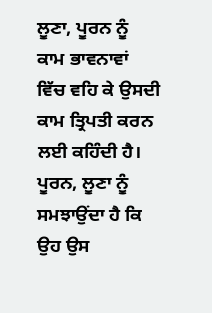ਲੂਣਾ, ਪੂਰਨ ਨੂੰ ਕਾਮ ਭਾਵਨਾਵਾਂ ਵਿੱਚ ਵਹਿ ਕੇ ਉਸਦੀ ਕਾਮ ਤ੍ਰਿਪਤੀ ਕਰਨ ਲਈ ਕਹਿੰਦੀ ਹੈ। ਪੂਰਨ, ਲੂਣਾ ਨੂੰ ਸਮਝਾਉਂਦਾ ਹੈ ਕਿ ਉਹ ਉਸ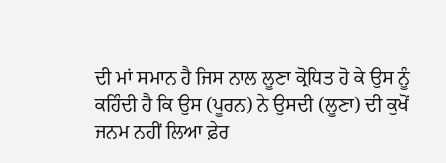ਦੀ ਮਾਂ ਸਮਾਨ ਹੈ ਜਿਸ ਨਾਲ ਲੂਣਾ ਕ੍ਰੋਧਿਤ ਹੋ ਕੇ ਉਸ ਨੂੰ ਕਹਿੰਦੀ ਹੈ ਕਿ ਉਸ (ਪੂਰਨ) ਨੇ ਉਸਦੀ (ਲੂਣਾ) ਦੀ ਕੁਖੋਂ ਜਨਮ ਨਹੀਂ ਲਿਆ ਫ਼ੇਰ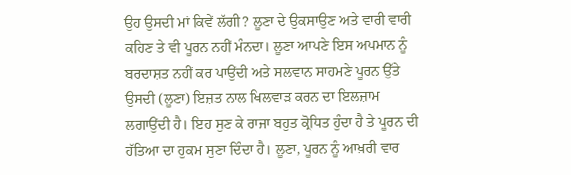ਉਹ ਉਸਦੀ ਮਾਂ ਕਿਵੇਂ ਲੱਗੀ? ਲੂਣਾ ਦੇ ਉਕਸਾਉਣ ਅਤੇ ਵਾਰੀ ਵਾਰੀ ਕਹਿਣ ਤੇ ਵੀ ਪੂਰਨ ਨਹੀਂ ਮੰਨਦਾ। ਲੂਣਾ ਆਪਣੇ ਇਸ ਅਪਮਾਨ ਨੂੰ ਬਰਦਾਸ਼ਤ ਨਹੀਂ ਕਰ ਪਾਉਂਦੀ ਅਤੇ ਸਲਵਾਨ ਸਾਹਮਣੇ ਪੂਰਨ ਉੱਤੇ ਉਸਦੀ (ਲੂਣਾ) ਇਜ਼ਤ ਨਾਲ ਖਿਲਵਾੜ ਕਰਨ ਦਾ ਇਲਜ਼ਾਮ ਲਗਾਉਂਦੀ ਹੈ। ਇਹ ਸੁਣ ਕੇ ਰਾਜਾ ਬਹੁਤ ਕ੍ਰੋਧਿਤ ਹੁੰਦਾ ਹੈ ਤੇ ਪੂਰਨ ਦੀ ਹੱਤਿਆ ਦਾ ਹੁਕਮ ਸੁਣਾ ਦਿੰਦਾ ਹੈ। ਲੂਣਾ, ਪੂਰਨ ਨੂੰ ਆਖ਼ਰੀ ਵਾਰ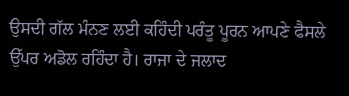ਉਸਦੀ ਗੱਲ ਮੰਨਣ ਲਈ ਕਹਿੰਦੀ ਪਰੰਤੂ ਪੂਰਨ ਆਪਣੇ ਫੈਸਲੇ ਉੱਪਰ ਅਡੋਲ ਰਹਿੰਦਾ ਹੈ। ਰਾਜਾ ਦੇ ਜਲਾਦ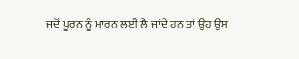ਜਦੋਂ ਪੂਰਨ ਨੂੰ ਮਾਰਨ ਲਈ ਲੈ ਜਾਂਦੇ ਹਨ ਤਾਂ ਉਹ ਉਸ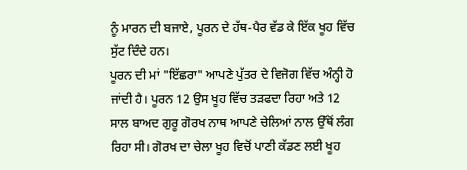ਨੂੰ ਮਾਰਨ ਦੀ ਬਜਾਏ, ਪੂਰਨ ਦੇ ਹੱਥ-ਪੈਰ ਵੱਡ ਕੇ ਇੱਕ ਖੂਹ ਵਿੱਚ ਸੁੱਟ ਦਿੰਦੇ ਹਨ।
ਪੂਰਨ ਦੀ ਮਾਂ "ਇੱਛਰਾ" ਆਪਣੇ ਪੁੱਤਰ ਦੇ ਵਿਜੋਗ ਵਿੱਚ ਅੰਨ੍ਹੀ ਹੋ ਜਾਂਦੀ ਹੈ। ਪੂਰਨ 12 ਉਸ ਖੂਹ ਵਿੱਚ ਤੜਫਦਾ ਰਿਹਾ ਅਤੇ 12 ਸਾਲ ਬਾਅਦ ਗੁਰੂ ਗੋਰਖ ਨਾਥ ਆਪਣੇ ਚੇਲਿਆਂ ਨਾਲ ਉੱਥੋਂ ਲੰਗ ਰਿਹਾ ਸੀ। ਗੋਰਖ ਦਾ ਚੇਲਾ ਖੂਹ ਵਿਚੋਂ ਪਾਣੀ ਕੱਡਣ ਲਈ ਖੂਹ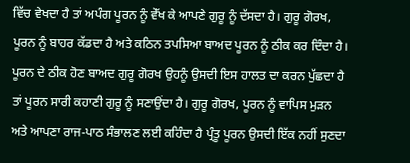ਵਿੱਚ ਵੇਖਦਾ ਹੈ ਤਾਂ ਅਪੰਗ ਪੂਰਨ ਨੂੰ ਵੇੱਖ ਕੇ ਆਪਣੇ ਗੁਰੂ ਨੂੰ ਦੱਸਦਾ ਹੈ। ਗੁਰੂ ਗੋਰਖ, ਪੂਰਨ ਨੂੰ ਬਾਹਰ ਕੱਡਦਾ ਹੈ ਅਤੇ ਕਠਿਨ ਤਪਸਿਆ ਬਾਅਦ ਪੂਰਨ ਨੂੰ ਠੀਕ ਕਰ ਦਿੰਦਾ ਹੈ। ਪੂਰਨ ਦੇ ਠੀਕ ਹੋਣ ਬਾਅਦ ਗੁਰੂ ਗੋਰਖ ਉਹਨੂੰ ਉਸਦੀ ਇਸ ਹਾਲਤ ਦਾ ਕਰਨ ਪੁੱਛਦਾ ਹੈ ਤਾਂ ਪੂਰਨ ਸਾਰੀ ਕਹਾਣੀ ਗੁਰੂ ਨੂੰ ਸਣਾਉਂਦਾ ਹੈ। ਗੁਰੂ ਗੋਰਖ, ਪੂਰਨ ਨੂੰ ਵਾਪਿਸ ਮੁੜਨ ਅਤੇ ਆਪਣਾ ਰਾਜ-ਪਾਠ ਸੰਭਾਲਣ ਲਈ ਕਹਿੰਦਾ ਹੈ ਪ੍ਰੰਤੂ ਪੂਰਨ ਉਸਦੀ ਇੱਕ ਨਹੀਂ ਸੁਣਦਾ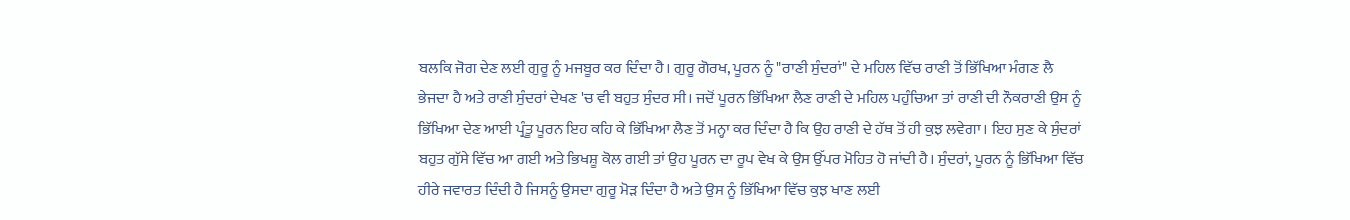ਬਲਕਿ ਜੋਗ ਦੇਣ ਲਈ ਗੁਰੂ ਨੂੰ ਮਜਬੂਰ ਕਰ ਦਿੰਦਾ ਹੈ। ਗੁਰੂ ਗੋਰਖ, ਪੂਰਨ ਨੂੰ "ਰਾਣੀ ਸੁੰਦਰਾਂ" ਦੇ ਮਹਿਲ ਵਿੱਚ ਰਾਣੀ ਤੋਂ ਭਿੱਖਿਆ ਮੰਗਣ ਲੈ ਭੇਜਦਾ ਹੈ ਅਤੇ ਰਾਣੀ ਸੁੰਦਰਾਂ ਦੇਖਣ 'ਚ ਵੀ ਬਹੁਤ ਸੁੰਦਰ ਸੀ। ਜਦੋਂ ਪੂਰਨ ਭਿੱਖਿਆ ਲੈਣ ਰਾਣੀ ਦੇ ਮਹਿਲ ਪਹੁੰਚਿਆ ਤਾਂ ਰਾਣੀ ਦੀ ਨੌਕਰਾਣੀ ਉਸ ਨੂੰ ਭਿੱਖਿਆ ਦੇਣ ਆਈ ਪ੍ਰੰਤੂ ਪੂਰਨ ਇਹ ਕਹਿ ਕੇ ਭਿੱਖਿਆ ਲੈਣ ਤੋਂ ਮਨ੍ਹਾ ਕਰ ਦਿੰਦਾ ਹੈ ਕਿ ਉਹ ਰਾਣੀ ਦੇ ਹੱਥ ਤੋਂ ਹੀ ਕੁਝ ਲਵੇਗਾ। ਇਹ ਸੁਣ ਕੇ ਸੁੰਦਰਾਂ ਬਹੁਤ ਗੁੱਸੇ ਵਿੱਚ ਆ ਗਈ ਅਤੇ ਭਿਖਸ਼ੂ ਕੋਲ ਗਈ ਤਾਂ ਉਹ ਪੂਰਨ ਦਾ ਰੂਪ ਵੇਖ ਕੇ ਉਸ ਉੱਪਰ ਮੋਹਿਤ ਹੋ ਜਾਂਦੀ ਹੈ। ਸੁੰਦਰਾਂ, ਪੂਰਨ ਨੂੰ ਭਿੱਖਿਆ ਵਿੱਚ ਹੀਰੇ ਜਵਾਰਤ ਦਿੰਦੀ ਹੈ ਜਿਸਨੂੰ ਉਸਦਾ ਗੁਰੂ ਮੋੜ ਦਿੰਦਾ ਹੈ ਅਤੇ ਉਸ ਨੂੰ ਭਿੱਖਿਆ ਵਿੱਚ ਕੁਝ ਖਾਣ ਲਈ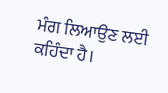ਮੰਗ ਲਿਆਉਣ ਲਈ ਕਹਿੰਦਾ ਹੈ।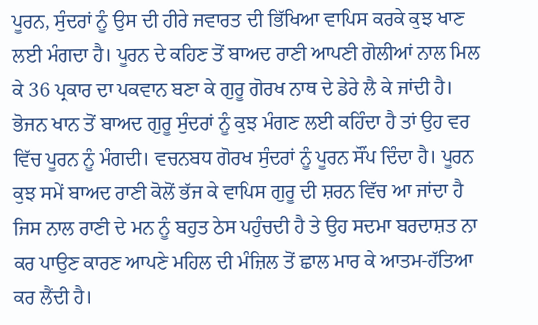ਪੂਰਨ, ਸੁੰਦਰਾਂ ਨੂੰ ਉਸ ਦੀ ਹੀਰੇ ਜਵਾਰਤ ਦੀ ਭਿੱਖਿਆ ਵਾਪਿਸ ਕਰਕੇ ਕੁਝ ਖਾਣ ਲਈ ਮੰਗਦਾ ਹੈ। ਪੂਰਨ ਦੇ ਕਹਿਣ ਤੋਂ ਬਾਅਦ ਰਾਣੀ ਆਪਣੀ ਗੋਲੀਆਂ ਨਾਲ ਮਿਲ ਕੇ 36 ਪ੍ਰਕਾਰ ਦਾ ਪਕਵਾਨ ਬਣਾ ਕੇ ਗੁਰੂ ਗੋਰਖ ਨਾਥ ਦੇ ਡੇਰੇ ਲੈ ਕੇ ਜਾਂਦੀ ਹੈ। ਭੋਜਨ ਖਾਨ ਤੋਂ ਬਾਅਦ ਗੁਰੂ ਸੁੰਦਰਾਂ ਨੂੰ ਕੁਝ ਮੰਗਣ ਲਈ ਕਹਿੰਦਾ ਹੈ ਤਾਂ ਉਹ ਵਰ ਵਿੱਚ ਪੂਰਨ ਨੂੰ ਮੰਗਦੀ। ਵਚਨਬਧ ਗੋਰਖ ਸੁੰਦਰਾਂ ਨੂੰ ਪੂਰਨ ਸੌਂਪ ਦਿੰਦਾ ਹੈ। ਪੂਰਨ ਕੁਝ ਸਮੇਂ ਬਾਅਦ ਰਾਣੀ ਕੋਲੋਂ ਭੱਜ ਕੇ ਵਾਪਿਸ ਗੁਰੂ ਦੀ ਸ਼ਰਨ ਵਿੱਚ ਆ ਜਾਂਦਾ ਹੈ ਜਿਸ ਨਾਲ ਰਾਣੀ ਦੇ ਮਨ ਨੂੰ ਬਹੁਤ ਠੇਸ ਪਹੁੰਚਦੀ ਹੈ ਤੇ ਉਹ ਸਦਮਾ ਬਰਦਾਸ਼ਤ ਨਾ ਕਰ ਪਾਉਣ ਕਾਰਣ ਆਪਣੇ ਮਹਿਲ ਦੀ ਮੰਜ਼ਿਲ ਤੋਂ ਛਾਲ ਮਾਰ ਕੇ ਆਤਮ-ਹੱਤਿਆ ਕਰ ਲੈਂਦੀ ਹੈ।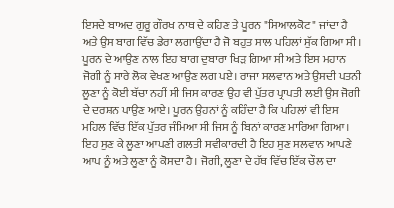ਇਸਦੇ ਬਾਅਦ ਗੁਰੂ ਗੌਰਖ ਨਾਥ ਦੇ ਕਹਿਣ ਤੇ ਪੂਰਨ "ਸਿਆਲਕੋਟ" ਜਾਂਦਾ ਹੈ ਅਤੇ ਉਸ ਬਾਗ ਵਿੱਚ ਡੇਰਾ ਲਗਾਉਂਦਾ ਹੈ ਜੋ ਬਹੁਤ ਸਾਲ ਪਹਿਲਾਂ ਸੁੱਕ ਗਿਆ ਸੀ। ਪੂਰਨ ਦੇ ਆਉਣ ਨਾਲ ਇਹ ਬਾਗ ਦੁਬਾਰਾ ਖਿੜ ਗਿਆ ਸੀ ਅਤੇ ਇਸ ਮਹਾਨ ਜੋਗੀ ਨੂੰ ਸਾਰੇ ਲੋਕ ਵੇਖਣ ਆਉਣ ਲਗ ਪਏ। ਰਾਜਾ ਸਲਵਾਨ ਅਤੇ ਉਸਦੀ ਪਤਨੀ ਲੂਣਾ ਨੂੰ ਕੋਈ ਬੱਚਾ ਨਹੀਂ ਸੀ ਜਿਸ ਕਾਰਣ ਉਹ ਵੀ ਪੁੱਤਰ ਪ੍ਰਾਪਤੀ ਲਈ ਉਸ ਜੋਗੀ ਦੇ ਦਰਸ਼ਨ ਪਾਉਣ ਆਏ। ਪੂਰਨ ਉਹਨਾਂ ਨੂੰ ਕਹਿੰਦਾ ਹੈ ਕਿ ਪਹਿਲਾਂ ਵੀ ਇਸ ਮਹਿਲ ਵਿੱਚ ਇੱਕ ਪੁੱਤਰ ਜੰਮਿਆ ਸੀ ਜਿਸ ਨੂੰ ਬਿਨਾਂ ਕਾਰਣ ਮਾਰਿਆ ਗਿਆ। ਇਹ ਸੁਣ ਕੇ ਲੂਣਾ ਆਪਣੀ ਗਲਤੀ ਸਵੀਕਾਰਦੀ ਹੈ ਇਹ ਸੁਣ ਸਲਵਾਨ ਆਪਣੇ ਆਪ ਨੂੰ ਅਤੇ ਲੂਣਾ ਨੂੰ ਕੋਸਦਾ ਹੈ। ਜੋਗੀ, ਲੂਣਾ ਦੇ ਹੱਥ ਵਿੱਚ ਇੱਕ ਚੌਲ ਦਾ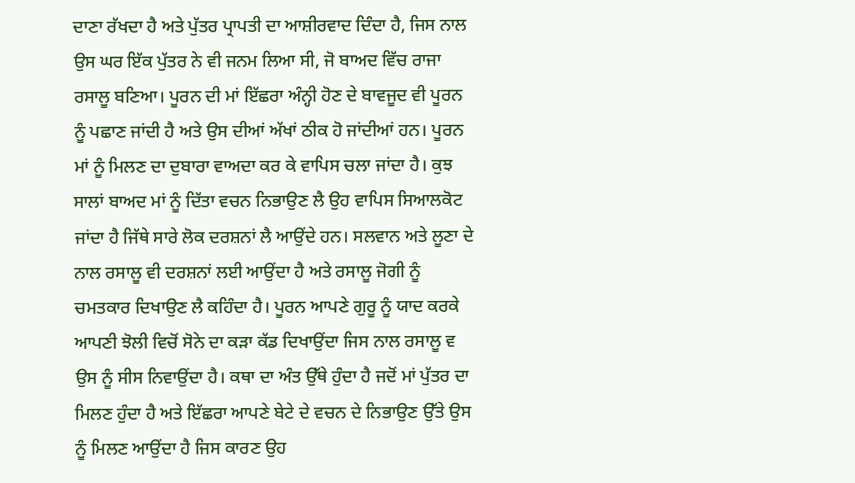ਦਾਣਾ ਰੱਖਦਾ ਹੈ ਅਤੇ ਪੁੱਤਰ ਪ੍ਰਾਪਤੀ ਦਾ ਆਸ਼ੀਰਵਾਦ ਦਿੰਦਾ ਹੈ, ਜਿਸ ਨਾਲ ਉਸ ਘਰ ਇੱਕ ਪੁੱਤਰ ਨੇ ਵੀ ਜਨਮ ਲਿਆ ਸੀ, ਜੋ ਬਾਅਦ ਵਿੱਚ ਰਾਜਾ ਰਸਾਲੂ ਬਣਿਆ। ਪੂਰਨ ਦੀ ਮਾਂ ਇੱਛਰਾ ਅੰਨ੍ਹੀ ਹੋਣ ਦੇ ਬਾਵਜੂਦ ਵੀ ਪੂਰਨ ਨੂੰ ਪਛਾਣ ਜਾਂਦੀ ਹੈ ਅਤੇ ਉਸ ਦੀਆਂ ਅੱਖਾਂ ਠੀਕ ਹੋ ਜਾਂਦੀਆਂ ਹਨ। ਪੂਰਨ ਮਾਂ ਨੂੰ ਮਿਲਣ ਦਾ ਦੁਬਾਰਾ ਵਾਅਦਾ ਕਰ ਕੇ ਵਾਪਿਸ ਚਲਾ ਜਾਂਦਾ ਹੈ। ਕੁਝ ਸਾਲਾਂ ਬਾਅਦ ਮਾਂ ਨੂੰ ਦਿੱਤਾ ਵਚਨ ਨਿਭਾਉਣ ਲੈ ਉਹ ਵਾਪਿਸ ਸਿਆਲਕੋਟ ਜਾਂਦਾ ਹੈ ਜਿੱਥੇ ਸਾਰੇ ਲੋਕ ਦਰਸ਼ਨਾਂ ਲੈ ਆਉਂਦੇ ਹਨ। ਸਲਵਾਨ ਅਤੇ ਲੂਣਾ ਦੇ ਨਾਲ ਰਸਾਲੂ ਵੀ ਦਰਸ਼ਨਾਂ ਲਈ ਆਉਂਦਾ ਹੈ ਅਤੇ ਰਸਾਲੂ ਜੋਗੀ ਨੂੰ ਚਮਤਕਾਰ ਦਿਖਾਉਣ ਲੈ ਕਹਿੰਦਾ ਹੈ। ਪੂਰਨ ਆਪਣੇ ਗੁਰੂ ਨੂੰ ਯਾਦ ਕਰਕੇ ਆਪਣੀ ਝੋਲੀ ਵਿਚੋਂ ਸੋਨੇ ਦਾ ਕੜਾ ਕੱਡ ਦਿਖਾਉਂਦਾ ਜਿਸ ਨਾਲ ਰਸਾਲੂ ਵ ਉਸ ਨੂੰ ਸੀਸ ਨਿਵਾਉਂਦਾ ਹੈ। ਕਥਾ ਦਾ ਅੰਤ ਉੱਥੇ ਹੁੰਦਾ ਹੈ ਜਦੋਂ ਮਾਂ ਪੁੱਤਰ ਦਾ ਮਿਲਣ ਹੁੰਦਾ ਹੈ ਅਤੇ ਇੱਛਰਾ ਆਪਣੇ ਬੇਟੇ ਦੇ ਵਚਨ ਦੇ ਨਿਭਾਉਣ ਉੱਤੇ ਉਸ ਨੂੰ ਮਿਲਣ ਆਉਂਦਾ ਹੈ ਜਿਸ ਕਾਰਣ ਉਹ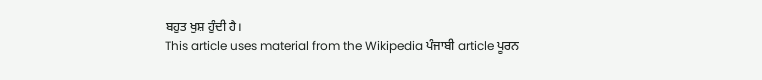ਬਹੁਤ ਖੁਸ਼ ਹੁੰਦੀ ਹੈ।
This article uses material from the Wikipedia ਪੰਜਾਬੀ article ਪੂਰਨ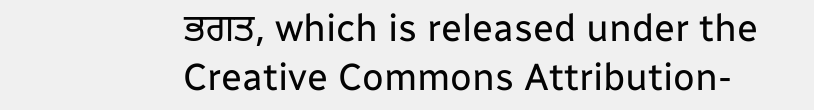ਭਗਤ, which is released under the Creative Commons Attribution-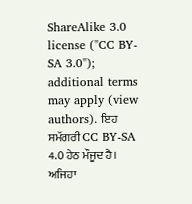ShareAlike 3.0 license ("CC BY-SA 3.0"); additional terms may apply (view authors). ਇਹ ਸਮੱਗਰੀ CC BY-SA 4.0 ਹੇਠ ਮੌਜੂਦ ਹੈ। ਅਜਿਹਾ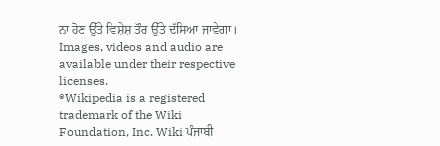ਨਾ ਹੋਣ ਉੱਤੇ ਵਿਸ਼ੇਸ਼ ਤੌਰ ਉੱਤੇ ਦੱਸਿਆ ਜਾਵੇਗਾ। Images, videos and audio are available under their respective licenses.
®Wikipedia is a registered trademark of the Wiki Foundation, Inc. Wiki ਪੰਜਾਬੀ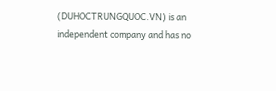(DUHOCTRUNGQUOC.VN) is an independent company and has no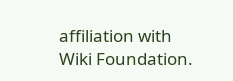affiliation with Wiki Foundation.